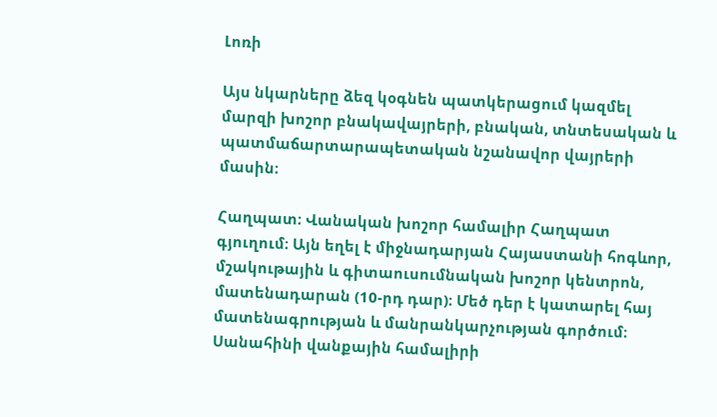Լոռի

Այս նկարները ձեզ կօգնեն պատկերացում կազմել մարզի խոշոր բնակավայրերի, բնական, տնտեսական և պատմաճարտարապետական նշանավոր վայրերի մասին։

Հաղպատ։ Վանական խոշոր համալիր Հաղպատ գյուղում։ Այն եղել է միջնադարյան Հայաստանի հոգևոր, մշակութային և գիտաուսումնական խոշոր կենտրոն, մատենադարան (10-րդ դար)։ Մեծ դեր է կատարել հայ մատենագրության և մանրանկարչության գործում։ Սանահինի վանքային համալիրի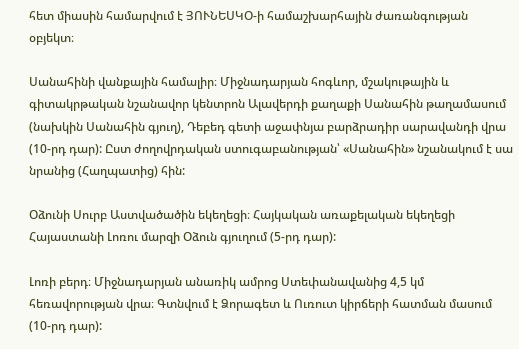հետ միասին համարվում է ՅՈՒՆԵՍԿՕ-ի համաշխարհային ժառանգության օբյեկտ։

Սանահինի վանքային համալիր։ Միջնադարյան հոգևոր, մշակութային և գիտակրթական նշանավոր կենտրոն Ալավերդի քաղաքի Սանահին թաղամասում (նախկին Սանահին գյուղ), Դեբեդ գետի աջափնյա բարձրադիր սարավանդի վրա (10-րդ դար): Ըստ ժողովրդական ստուգաբանության՝ «Սանահին» նշանակում է սա նրանից (Հաղպատից) հին:

Օձունի Սուրբ Աստվածածին եկեղեցի։ Հայկական առաքելական եկեղեցի Հայաստանի Լոռու մարզի Օձուն գյուղում (5-րդ դար):

Լոռի բերդ։ Միջնադարյան անառիկ ամրոց Ստեփանավանից 4,5 կմ հեռավորության վրա։ Գտնվում է Ձորագետ և Ուռուտ կիրճերի հատման մասում (10-րդ դար):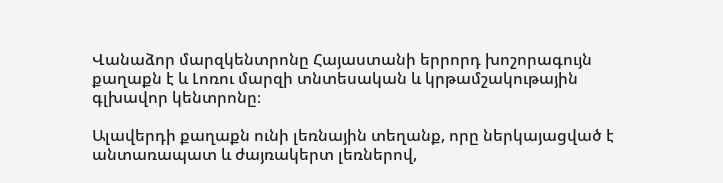Վանաձոր մարզկենտրոնը Հայաստանի երրորդ խոշորագույն քաղաքն է և Լոռու մարզի տնտեսական և կրթամշակութային գլխավոր կենտրոնը։

Ալավերդի քաղաքն ունի լեռնային տեղանք, որը ներկայացված է անտառապատ և ժայռակերտ լեռներով,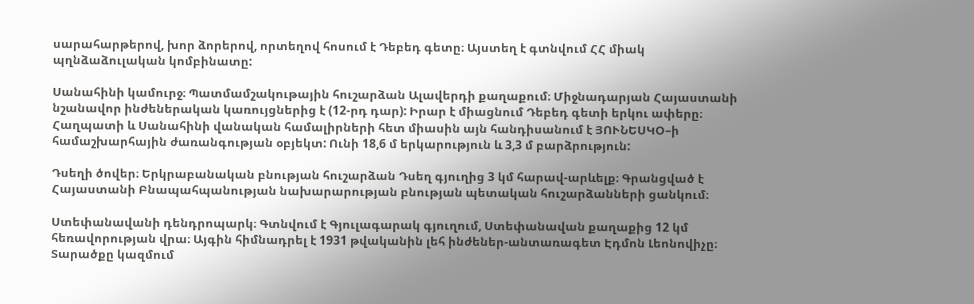սարահարթերով, խոր ձորերով, որտեղով հոսում է Դեբեդ գետը։ Այստեղ է գտնվում ՀՀ միակ պղնձաձուլական կոմբինատը:

Սանահինի կամուրջ։ Պատմամշակութային հուշարձան Ալավերդի քաղաքում։ Միջնադարյան Հայաստանի նշանավոր ինժեներական կառույցներից է (12-րդ դար): Իրար է միացնում Դեբեդ գետի երկու ափերը։ Հաղպատի և Սանահինի վանական համալիրների հետ միասին այն հանդիսանում է ՅՈՒՆԵՍԿՕ–ի համաշխարհային ժառանգության օբյեկտ: Ունի 18,6 մ երկարություն և 3,3 մ բարձրություն:

Դսեղի ծովեր։ Երկրաբանական բնության հուշարձան Դսեղ գյուղից 3 կմ հարավ-արևելք։ Գրանցված է Հայաստանի Բնապահպանության նախարարության բնության պետական հուշարձանների ցանկում։

Ստեփանավանի դենդրոպարկ։ Գտնվում է Գյուլագարակ գյուղում, Ստեփանավան քաղաքից 12 կմ հեռավորության վրա։ Այգին հիմնադրել է 1931 թվականին լեհ ինժեներ-անտառագետ Էդմոն Լեոնովիչը։ Տարածքը կազմում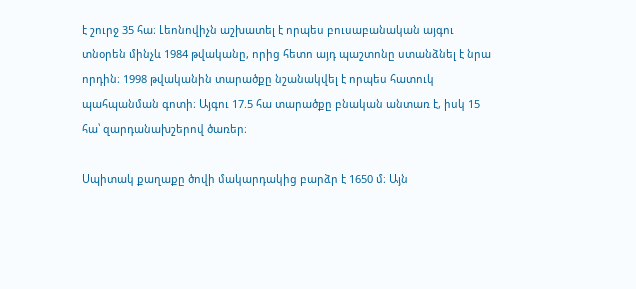է շուրջ 35 հա։ Լեոնովիչն աշխատել է որպես բուսաբանական այգու տնօրեն մինչև 1984 թվականը, որից հետո այդ պաշտոնը ստանձնել է նրա որդին։ 1998 թվականին տարածքը նշանակվել է որպես հատուկ պահպանման գոտի։ Այգու 17.5 հա տարածքը բնական անտառ է, իսկ 15 հա՝ զարդանախշերով ծառեր։

Սպիտակ քաղաքը ծովի մակարդակից բարձր է 1650 մ։ Այն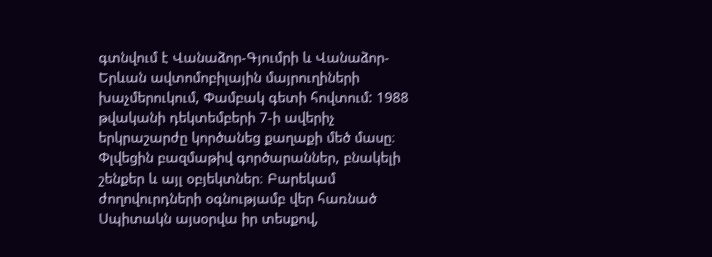գտնվում է Վանաձոր-Գյումրի և Վանաձոր-Երևան ավտոմոբիլային մայրուղիների խաչմերուկում, Փամբակ գետի հովտում: 1988 թվականի դեկտեմբերի 7-ի ավերիչ երկրաշարժը կործանեց քաղաքի մեծ մասը։ Փլվեցին բազմաթիվ գործարաններ, բնակելի շենքեր և այլ օբյեկտներ։ Բարեկամ ժողովուրդների օգնությամբ վեր հառնած Սպիտակն այսօրվա իր տեսքով,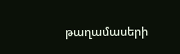թաղամասերի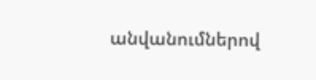անվանումներով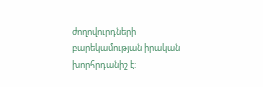ժողովուրդների բարեկամության իրական խորհրդանիշ է: